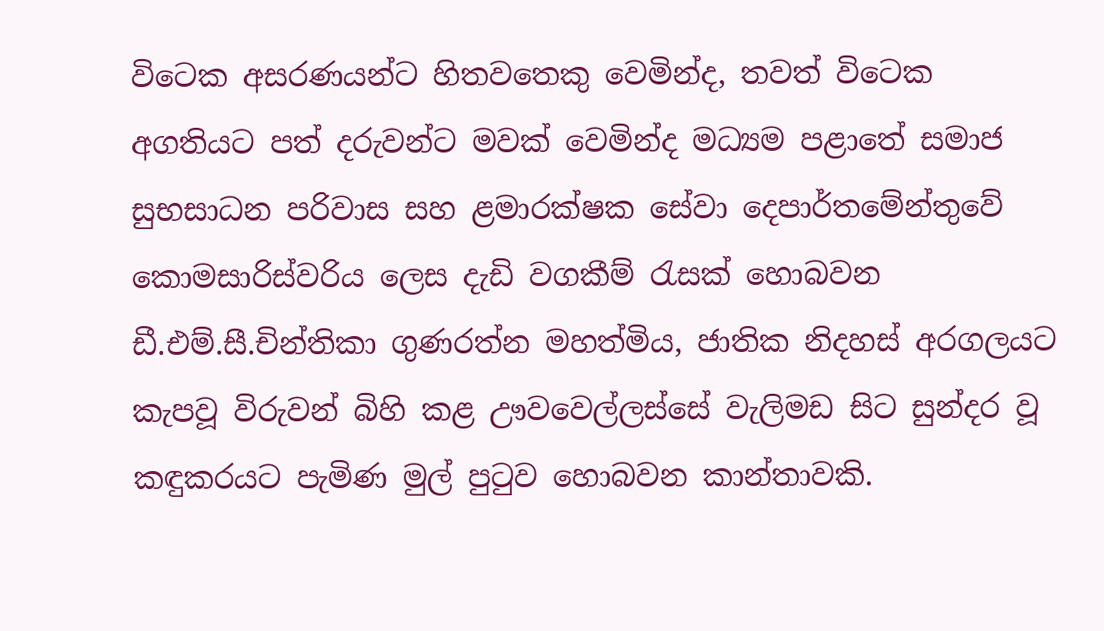විටෙක අසරණයන්ට හිතවතෙකු වෙමින්ද, තවත් විටෙක අගතියට පත් දරුවන්ට මවක් වෙමින්ද මධ්‍යම පළාතේ සමාජ සුභසාධන පරිවාස සහ ළමාරක්ෂක සේවා දෙපාර්තමේන්තුවේ කොමසාරිස්වරිය ලෙස දැඩි වගකීම් රැසක් හොබවන  ඩී.එම්.සී.චින්තිකා ගුණරත්න මහත්මිය, ජාතික නිදහස් අරගලයට කැපවූ විරුවන් බිහි කළ ඌවවෙල්ලස්සේ වැලිමඩ සිට සුන්දර වූ කඳුකරයට පැමිණ මුල් පුටුව හොබවන කාන්තාවකි.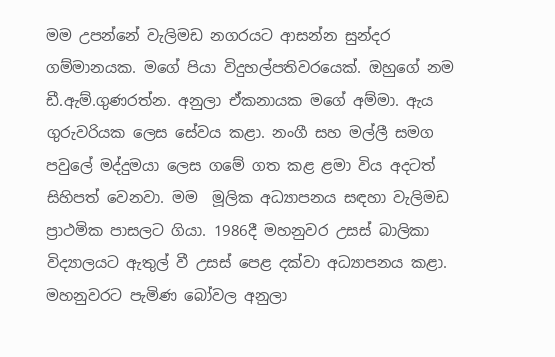මම උපන්නේ වැලිමඩ නගරයට ආසන්න සුන්දර ගම්මානයක. මගේ පියා විදුහල්පතිවරයෙක්. ඔහුගේ නම ඩී.ඇම්.ගුණරත්න. අනුලා ඒකනායක මගේ අම්මා. ඇය  ගුරුවරියක ලෙස සේවය කළා. නංගී සහ මල්ලී සමග පවුලේ මද්දුමයා ලෙස ගමේ ගත කළ ළමා විය අදටත් සිහිපත් වෙනවා. මම  මූලික අධ්‍යාපනය සඳහා වැලිමඩ ප්‍රාථමික පාසලට ගියා. 1986දී මහනුවර උසස් බාලිකා විද්‍යාලයට ඇතුල් වී උසස් පෙළ දක්වා අධ්‍යාපනය කළා. මහනුවරට පැමිණ බෝවල අනුලා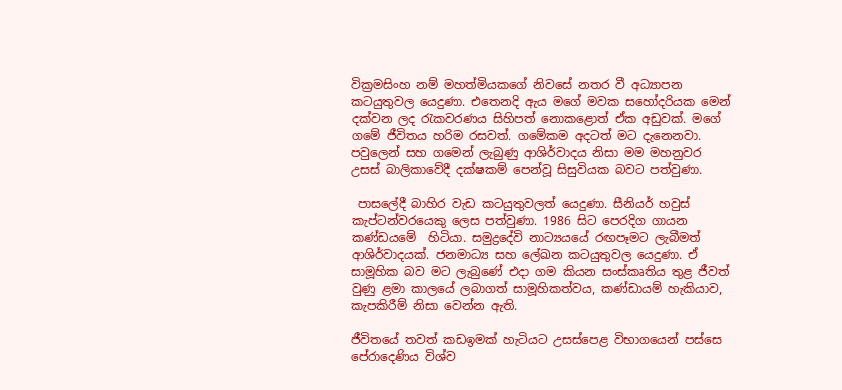වික්‍රමසිංහ නම් මහත්මියකගේ නිවසේ නතර වී අධ්‍යාපන කටයුතුවල යෙදුණා. එතෙනදි ඇය මගේ මවක සහෝදරියක මෙන් දක්වන ලද රැකවරණය සිහිපත් නොකළොත් ඒක අඩුවක්. මගේ ගමේ ජීවිතය හරිම රසවත්. ගමේකම අදටත් මට දැනෙනවා. පවුලෙන් සහ ගමෙන් ලැබුණු ආශිර්වාදය නිසා මම මහනුවර උසස් බාලිකාවේදී දක්ෂකම් පෙන්වූ සිසුවියක බවට පත්වුණා.

 පාසලේදී බාහිර වැඩ කටයුතුවලත් යෙදුණා. සීනියර් හවුස් කැප්ටන්වරයෙකු ලෙස පත්වුණා. 1986 සිට පෙරදිග ගායන කණ්ඩයමේ  හිටියා. සමුද්‍රදේවි නාට්‍යයයේ රඟපෑමට ලැබීමත් ආශිර්වාදයක්. ජනමාධ්‍ය සහ ලේඛන කටයුතුවල යෙදුණා. ඒ සාමූහික බව මට ලැබුණේ එදා ගම කියන සංස්කෘතිය තුළ ජීවත් වුණු ළමා කාලයේ ලබාගත් සාමූහිකත්වය, කණ්ඩායම් හැකියාව, කැපකිරීම් නිසා වෙන්න ඇති.

ජීවිතයේ තවත් කඩඉමක් හැටියට උසස්පෙළ විභාගයෙන් පස්සෙ පේරාදෙණිය විශ්ව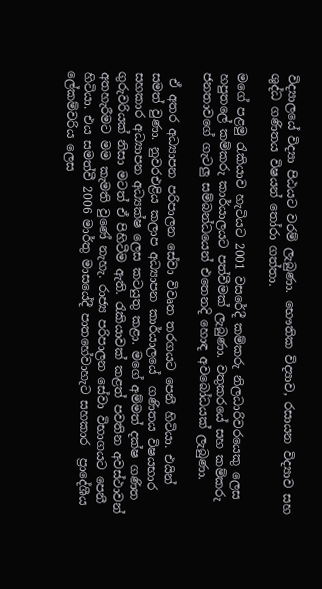විද්‍යාලයේ විද්‍යා පිඨයට වරම් ලැබුණා. භෞතික විද්‍යාව, රසායන විද්‍යාව සහ ශුද්ධ ගණිතය විෂයන් තෝරා ගත්තා.

මගේ පළමු රැකියාව හැටියට 2001 වසරේදී කම්කරු නිලධාරිවරයෙකු ලෙස හපුතලේ කම්කරු කාර්යාලයට පත්වීමක් ලැබුණා. වතුකරයේ සහ කම්කරු ජනතාවගේ ගැටලු සම්බන්ධයෙන් එතෙනදි හොඳ අවබෝධයක් ලැබුණා.

 ඒ අතර අධ්‍යාපන පරිපාලන සේවා විවෘත තරගයට පෙනී හිටියා. එයින් සමත් වුණා. නුවරඑළිය කලාප අධ්‍යාපන කාර්යාලයේ  ගණිතය විෂයභාර සහකාර අධ්‍යාපන අධ්‍යක්ෂ ලෙස කටයුතු කළා. මගේ අම්මත් දක්ෂ ගණිත ගුරුවරියක් නිසා මටත් ඒ පිහිටීම ඇති. රැකියාවක් කළත් පවතින අවස්ථාවන් අතහැරීමට මම කැමති වුණේ නැහැ. රාජ්‍ය පරිපාලන සේවා විභාගයට පෙනී හිටියා. එය සමත්වී 2006 මාර්තු මාසයේදී පාතහේවාහැට සහකාර  ප්‍රාදේශීය ලේකම්වරිය ලෙස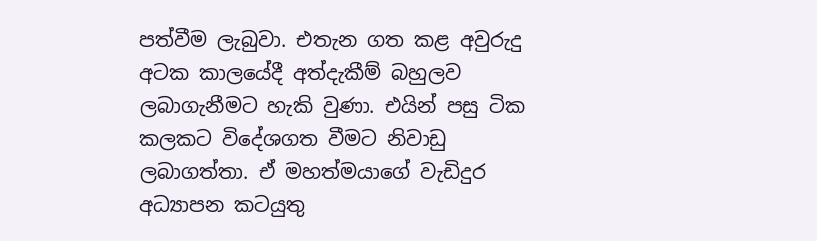පත්වීම ලැබුවා. එතැන ගත කළ අවුරුදු අටක කාලයේදී අත්දැකීම් බහුලව ලබාගැනීමට හැකි වුණා. එයින් පසු ටික කලකට විදේශගත වීමට නිවාඩු ලබාගත්තා. ඒ මහත්මයාගේ වැඩිදුර අධ්‍යාපන කටයුතු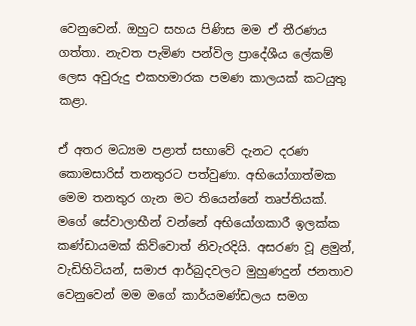වෙනුවෙන්. ඔහුට සහය පිණිස මම ඒ තීරණය ගත්තා. නැවත පැමිණ පන්විල ප්‍රාදේශීය ලේකම් ලෙස අවුරුදු එකහමාරක පමණ කාලයක් කටයුතු කළා.

ඒ අතර මධ්‍යම පළාත් සභාවේ දැනට දරණ කොමසාරිස් තනතුරට පත්වුණා. අභියෝගාත්මක මෙම තනතුර ගැන මට තියෙන්නේ තෘප්තියක්. මගේ සේවාලාභීන් වන්නේ අභියෝගකාරී ඉලක්ක කණ්ඩායමක් කිව්වොත් නිවැරදියි. අසරණ වූ ළමුන්, වැඩිහිටියන්, සමාජ ආර්බුදවලට මුහුණදුන් ජනතාව වෙනුවෙන් මම මගේ කාර්යමණ්ඩලය සමග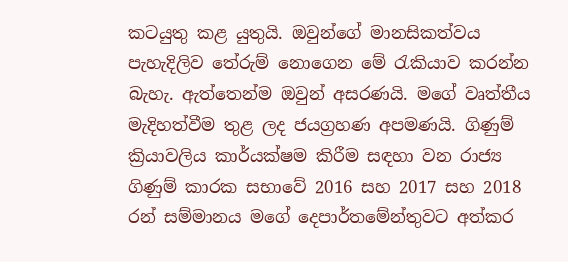කටයුතු කළ යුතුයි. ඔවුන්ගේ මානසිකත්වය පැහැදිලිව තේරුම් නොගෙන මේ රැකියාව කරන්න බැහැ. ඇත්තෙන්ම ඔවුන් අසරණයි. මගේ වෘත්තීය මැදිහත්වීම තුළ ලද ජයග්‍රහණ අපමණයි. ගිණුම් ක්‍රියාවලිය කාර්යක්ෂම කිරීම සඳහා වන රාජ්‍ය ගිණුම් කාරක සභාවේ 2016 සහ 2017 සහ 2018 රන් සම්මානය මගේ දෙපාර්තමේන්තුවට අත්කර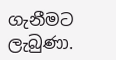ගැනීමට ලැබුණා.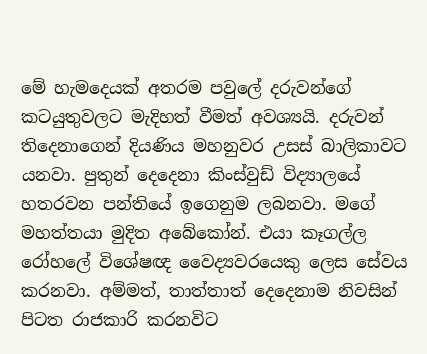මේ හැමදෙයක් අතරම පවුලේ දරුවන්ගේ කටයුතුවලට මැදිහත් වීමත් අවශ්‍යයි. දරුවන් තිදෙනාගෙන් දියණිය මහනුවර උසස් බාලිකාවට යනවා. පුතුන් දෙදෙනා කිංස්වුඩ් විද්‍යාලයේ හතරවන පන්තියේ ඉගෙනුම ලබනවා. මගේ මහත්තයා මුදිත අබේකෝන්. එයා කෑගල්ල රෝහලේ විශේෂඥ වෛද්‍යවරයෙකු ලෙස සේවය කරනවා. අම්මත්, තාත්තාත් දෙදෙනාම නිවසින් පිටත රාජකාරි කරනවිට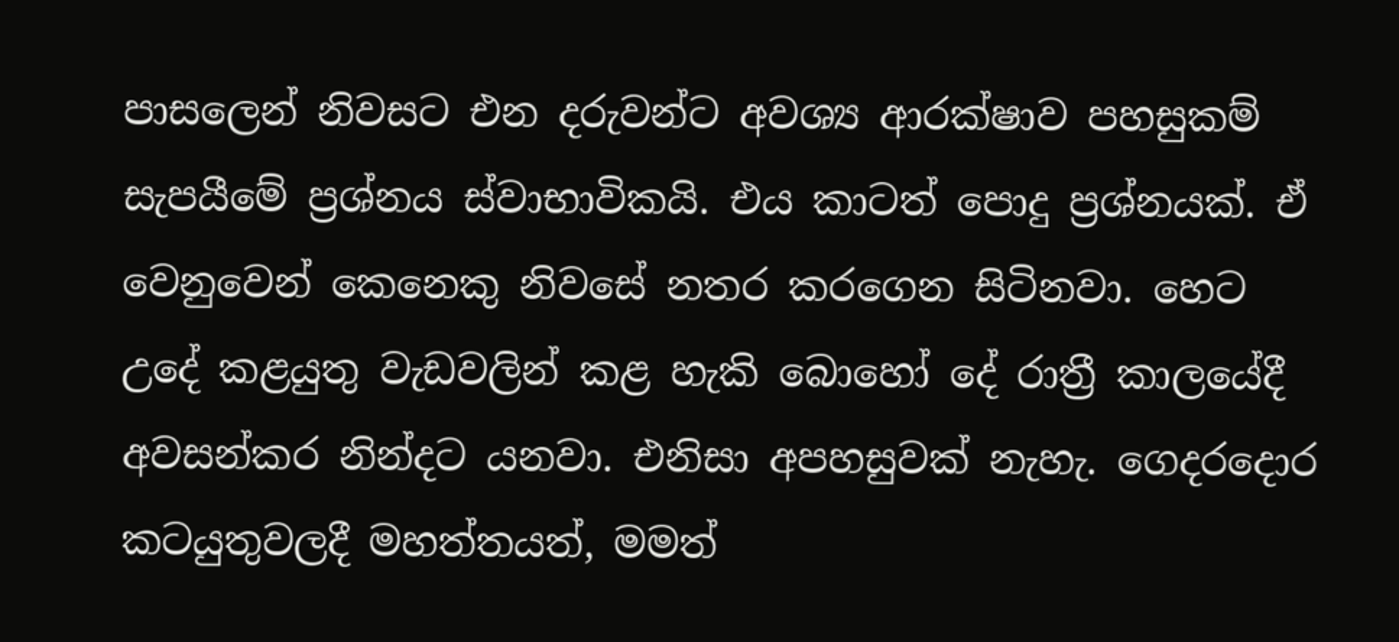පාසලෙන් නිවසට එන දරුවන්ට අවශ්‍ය ආරක්ෂාව පහසුකම් සැපයීමේ ප්‍රශ්නය ස්වාභාවිකයි. එය කාටත් පොදු ප්‍රශ්නයක්. ඒ වෙනුවෙන් කෙනෙකු නිවසේ නතර කරගෙන සිටිනවා. හෙට උදේ කළයුතු වැඩවලින් කළ හැකි බොහෝ දේ රාත්‍රී කාලයේදී අවසන්කර නින්දට යනවා. එනිසා අපහසුවක් නැහැ. ගෙදරදොර කටයුතුවලදී මහත්තයත්, මමත්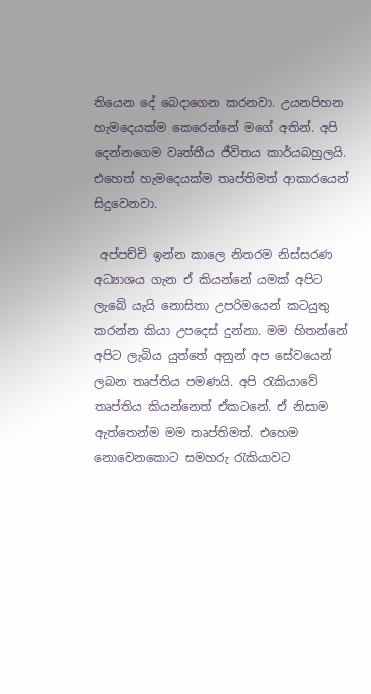තියෙන දේ බෙදාගෙන කරනවා. උයනපිහන හැමදෙයක්ම කෙරෙන්නේ මගේ අතින්. අපි දෙන්නගෙම වෘත්තීය ජීවිතය කාර්යබහුලයි. එහෙත් හැමදෙයක්ම තෘප්තිමත් ආකාරයෙන් සිදුවෙනවා.

 අප්පච්චි ඉන්න කාලෙ නිතරම නිස්සරණ අධ්‍යාශය ගැන ඒ කියන්නේ යමක් අපිට ලැබේ යැයි නොසිතා උපරිමයෙන් කටයුතු කරන්න කියා උපදෙස් දුන්නා. මම හිතන්නේ අපිට ලැබිය යුත්තේ අනුන් අප සේවයෙන් ලබන තෘප්තිය පමණයි. අපි රැකියාවේ තෘප්තිය කියන්නෙත් ඒකටනේ. ඒ නිසාම ඇත්තෙන්ම මම තෘප්තිමත්. එහෙම නොවෙනකොට සමහරු රැකියාවට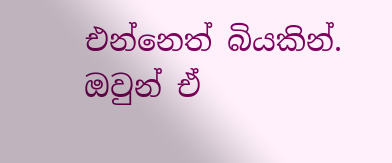එන්නෙත් බියකින්. ඔවුන් ඒ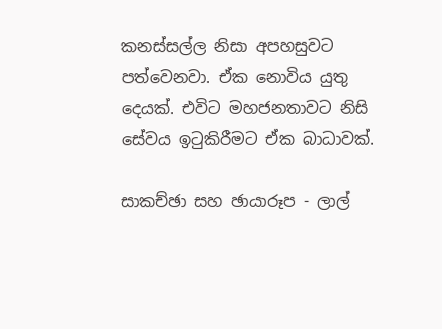කනස්සල්ල නිසා අපහසුවට පත්වෙනවා. ඒක නොවිය යුතු දෙයක්. එවිට මහජනතාවට නිසි සේවය ඉටුකිරීමට ඒක බාධාවක්.

සාකච්ඡා සහ ඡායාරූප - ලාල්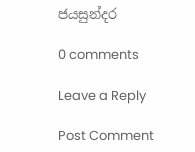ජයසුන්දර

0 comments

Leave a Reply

Post Comment